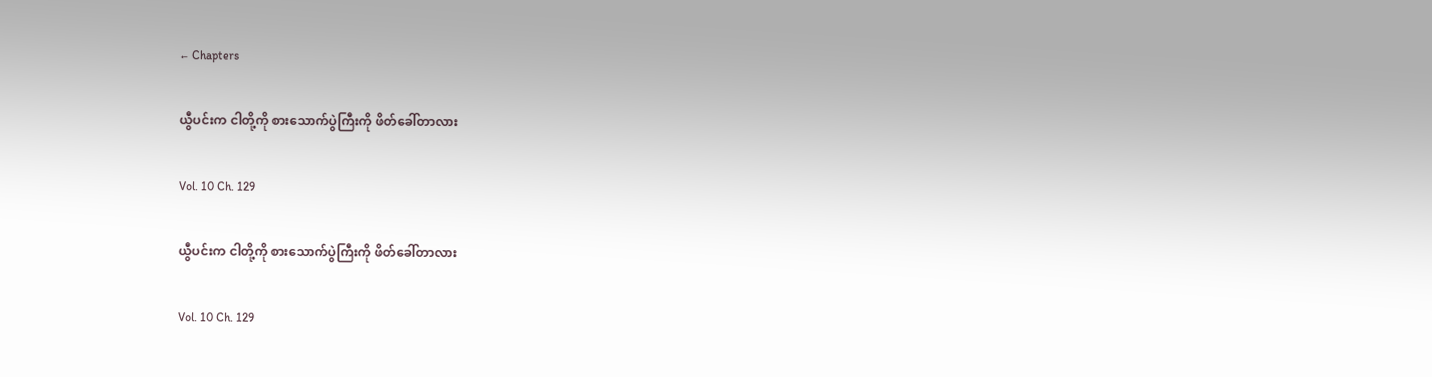← Chapters

ယွီပင်းက ငါတို့ကို စားသောက်ပွဲကြီးကို ဖိတ်ခေါ်တာလား

Vol. 10 Ch. 129

ယွီပင်းက ငါတို့ကို စားသောက်ပွဲကြီးကို ဖိတ်ခေါ်တာလား

Vol. 10 Ch. 129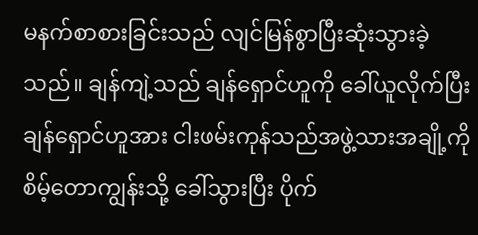မနက်စာစားခြင်းသည် လျင်မြန်စွာပြီးဆုံးသွားခဲ့သည်။ ချန်ကျဲ့သည် ချန်ရှောင်ဟူကို ခေါ်ယူလိုက်ပြီး ချန်ရှောင်ဟူအား ငါးဖမ်းကုန်သည်အဖွဲ့သားအချို့ကို စိမ့်တောကျွန်းသို့ ခေါ်သွားပြီး ပိုက်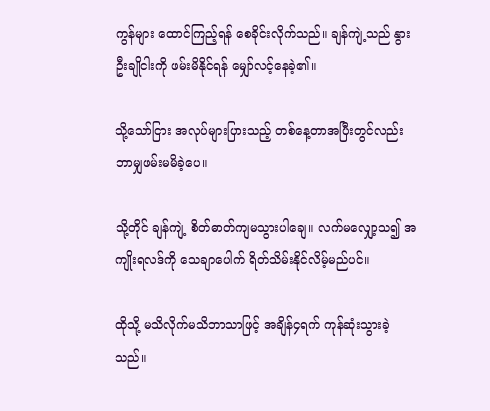ကွန်များ ‌ထောင်ကြည့်ရန် စေခိုင်းလိုက်သည်။ ချန်ကျဲ့သည် နွားဦးချိုငါးကို ဖမ်းမိနိုင်ရန် မျှော်လင့်နေခဲ့၏။

သို့သော်ငြား အလုပ်များပြားသည့် တစ်နေ့တာအပြီးတွင်လည်း ဘာမျှဖမ်းမမိခဲ့ပေ။

သို့‌တိုင် ချန်ကျဲ့ စိတ်ဓာတ်ကျမသွားပါချေ။ လက်မလျှော့သ၍ အကျိုးရလဒ်ကို သေချာပေါက် ရိတ်သိမ်းနိုင်လိမ့်မည်ပင်။

ထိုသို့ မသိလိုက်မသိဘာသာဖြင့် အချိန်၄ရက် ကုန်ဆုံးသွားခဲ့သည်။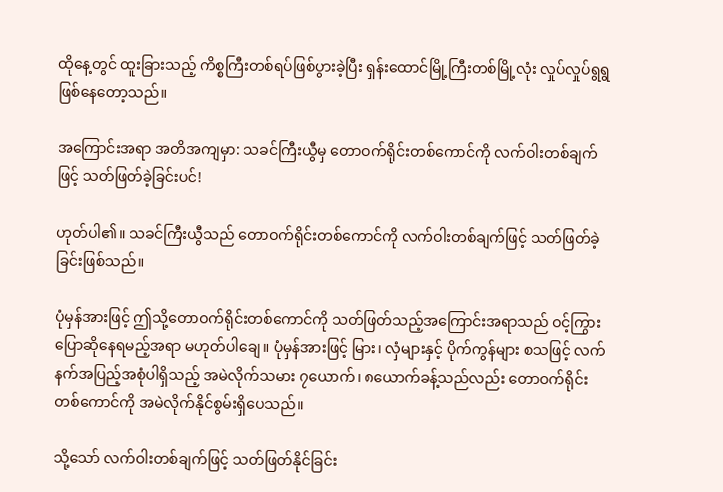ထိုနေ့တွင် ထူးခြားသည့် ကိစ္စကြီးတစ်ရပ်ဖြစ်ပွားခဲ့ပြီး ရှန်းထောင်မြို့ကြီးတစ်မြို့လုံး လှုပ်လှုပ်ရွရွဖြစ်နေတော့သည်။

အကြောင်းအရာ အတိအကျမှာ: သခင်ကြီးယွီမှ တောဝက်ရိုင်းတစ်ကောင်ကို လက်ဝါးတစ်ချက်ဖြင့် သတ်ဖြတ်ခဲ့ခြင်းပင်!

ဟုတ်ပါ၏။ သခင်ကြီးယွီသည် တောဝက်ရိုင်းတစ်ကောင်ကို လက်ဝါးတစ်ချက်ဖြင့် သတ်ဖြတ်ခဲ့ခြင်းဖြစ်သည်။

ပုံမှန်အားဖြင့် ဤသို့တောဝက်ရိုင်း‌တစ်ကောင်ကို သတ်ဖြတ်သည့်အကြောင်းအရာသည် ဝင့်ကြွားပြောဆိုနေရမည့်အရာ မဟုတ်ပါချေ။ ပုံမှန်အားဖြင့် မြား၊ လှံများနှင့် ပိုက်ကွန်များ စသဖြင့် လက်နက်အပြည့်အစုံပါရှိသည့် အမဲလိုက်သမား ၇ယောက်၊ ၈ယောက်ခန့်သည်လည်း တောဝက်ရိုင်းတစ်ကောင်ကို အမဲလိုက်နိုင်စွမ်းရှိပေသည်။

သို့သော် လက်ဝါးတစ်ချက်ဖြင့် သတ်ဖြတ်နိုင်ခြင်း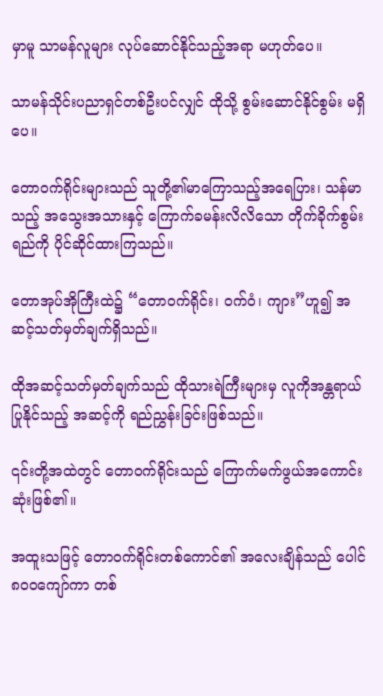မှာမူ သာမန်လူများ လုပ်ဆောင်နိုင်သည့်အရာ မဟုတ်ပေ။

သာမန်သိုင်းပညာရှင်တစ်ဦးပင်လျှင် ထိုသို့ စွမ်းဆောင်နိုင်စွမ်း မရှိပေ။

တောဝက်ရိုင်းများသည် သူတို့၏မာကြောသည့်အရေပြား၊ သန်မာသည့် အသွေးအသားနှင့် ကြောက်ခမန်းလိလိသော တိုက်ခိုက်စွမ်းရည်ကို ပိုင်ဆိုင်ထားကြသည်။

တောအုပ်အိုကြီးထဲ၌ “တောဝက်ရိုင်း၊ ဝက်ဝံ၊ ကျား”ဟူ၍ အဆင့်သတ်မှတ်ချက်ရှိသည်။

ထိုအဆင့်သတ်မှတ်ချက်သည် ထိုသားရဲကြီးများမှ လူကိုအန္တရာယ်ပြုနိုင်သည့် အဆင့်ကို ရည်ညွှန်းခြင်းဖြစ်သည်။

၎င်းတို့အထဲတွင် တောဝက်ရိုင်းသည် ကြောက်မက်ဖွယ်အကောင်းဆုံးဖြစ်၏။

အထူးသဖြင့် တောဝက်ရိုင်းတစ်ကောင်၏ အလေးချိန်သည် ပေါင်၈၀၀ကျော်ကာ တစ်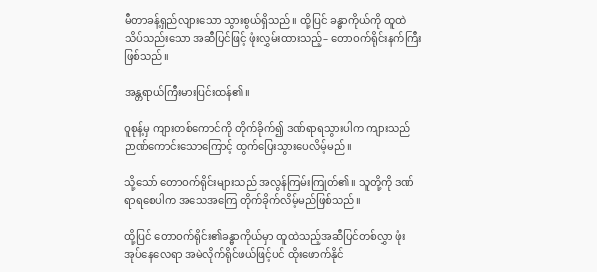မီတာခန့်ရှည်လျားသော သွားစွယ်ရှိသည်။ ထို့ပြင် ခန္ဓာကိုယ်ကို ထူထဲသိပ်သည်းသော အဆီပြင်ဖြင့် ဖုံးလွှမ်းထားသည့်– တောဝက်ရိုင်းနက်ကြီးဖြစ်သည်။

အန္တရာယ်ကြီးမားပြင်းထန်၏။

ဝူစုန့်မှ ကျားတစ်ကောင်ကို တိုက်ခိုက်၍ ဒဏ်ရာရသွားပါက ကျားသည် ဉာဏ်ကောင်းသောကြောင့် ထွက်ပြေးသွားပေလိမ့်မည်။

သို့သော် တောဝက်ရိုင်းများသည် အလွန်ကြမ်းကြုတ်၏။ သူတို့ကို ဒဏ်ရာရစေပါက အသေအကြေ တိုက်ခိုက်လိမ့်မည်ဖြစ်သည်။

ထို့ပြင် တောဝက်ရိုင်း၏ခန္ဓာကိုယ်မှာ ထူထဲသည့်အဆီပြင်တစ်လွှာ ဖုံးအုပ်နေလေရာ အမဲလိုက်ရိုင်ဖယ်ဖြင့်ပင် ထိုးဖောက်နိုင်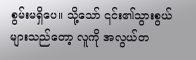စွမ်းမရှိပေ။ သို့သော် ၎င်း၏သွားစွယ်များသည်တော့ လူကို အလွယ်တ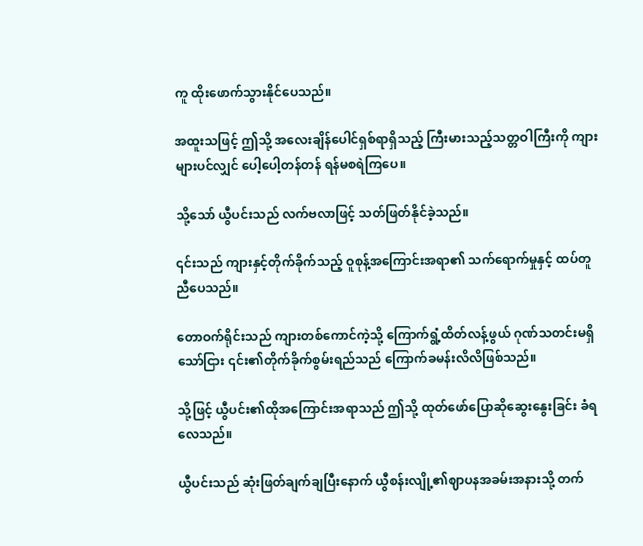ကူ ထိုးဖောက်သွားနိုင်ပေသည်။

အထူးသဖြင့် ဤသို့ အလေးချိန်ပေါင်ရှစ်ရာရှိသည့် ကြီးမားသည့်သတ္တဝါကြီးကို ကျားများပင်လျှင် ပေါ့ပေါ့တန်တန် ရန်မစရဲကြပေ။

သို့သော် ယွီပင်းသည် လက်ဗလာဖြင့် သတ်ဖြတ်နိုင်ခဲ့သည်။

၎င်းသည် ကျားနှင့်တိုက်ခိုက်သည့် ဝူစုန့်အကြောင်းအရာ၏ သက်ရောက်မှုနှင့် ထပ်တူညီပေသည်။

တောဝက်ရိုင်းသည် ကျားတစ်ကောင်ကဲ့သို့ ကြောက်ရွံ့ထိတ်လန့်ဖွယ် ဂုဏ်သတင်းမရှိသော်ငြား ၎င်း၏တိုက်ခိုက်စွမ်းရည်သည် ကြောက်ခမန်းလိလိဖြစ်သည်။

သို့ဖြင့် ယွီပင်း၏ထိုအကြောင်းအရာသည် ဤသို့ ထုတ်ဖော်ပြောဆိုဆွေးနွေးခြင်း ခံရလေသည်။

ယွီပင်းသည် ဆုံးဖြတ်ချက်ချပြီးနောက် ယွီစန်းလျို့၏ဈာပနအခမ်းအနားသို့ တက်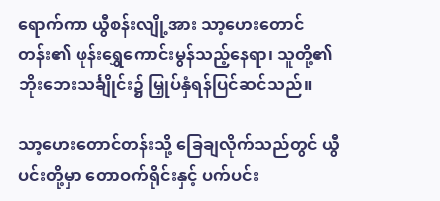ရောက်ကာ ယွီစန်းလျို့အား သာ့ဟေးတောင်တန်း၏ ဖုန်းရွှေကောင်းမွန်သည့်နေရာ၊ သူတို့၏ဘိုးဘေးသင်္ချိုင်း၌ မြှုပ်နှံရန်ပြင်ဆင်သည်။

သာ့ဟေးတောင်တန်းသို့ ခြေချလိုက်သည်တွင် ယွီပင်းတို့မှာ တောဝက်ရိုင်းနှင့် ပက်ပင်း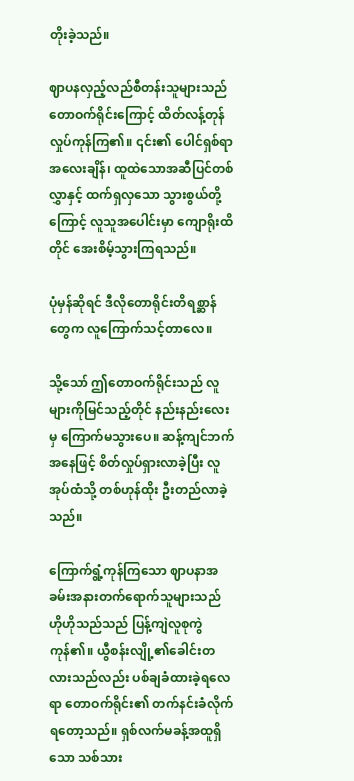တိုးခဲ့သည်။

ဈာပနလှည့်လည်စီတန်းသူများသည် တောဝက်ရိုင်းကြောင့် ထိတ်လန့်တုန်လှုပ်ကုန်ကြ၏။ ၎င်း၏ ပေါင်ရှစ်ရာအလေးချိန်၊ ထူထဲသောအဆီပြင်တစ်လွှာနှင့် ထက်ရှလှသော သွားစွယ်တို့ကြောင့် လူသူအပေါင်းမှာ ကျောရိုးထိတိုင် အေးစိမ့်သွားကြရသည်။

ပုံမှန်ဆိုရင် ဒီလို‌တောရိုင်းတိရစ္ဆာန်တွေက လူကြောက်သင့်တာလေ။

သို့သော် ဤတောဝက်ရိုင်းသည် လူများကိုမြင်သည့်တိုင် နည်းနည်းလေးမှ ကြောက်မသွားပေ။ ဆန့်ကျင်ဘက်အနေဖြင့် စိတ်လှုပ်ရှားလာခဲ့ပြီး လူအုပ်ထံသို့ တစ်ဟုန်ထိုး ဦးတည်လာခဲ့သည်။

ကြောက်ရွံ့ကုန်ကြသော ဈာပနာအခမ်းအနားတက်ရောက်သူများသည် ဟိုဟိုသည်သည် ပြန့်ကျဲလူစုကွဲကုန်၏။ ယွီစန်းလျို့၏ခေါင်းတလားသည်လည်း ပစ်ချခံထားခဲ့ရလေရာ တောဝက်ရိုင်း၏ တက်နင်းခံလိုက်ရတော့သည်။ ရှစ်လက်မခန့်အထူရှိသော သစ်သား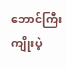ဘောင်ကြီး ကျိုးပဲ့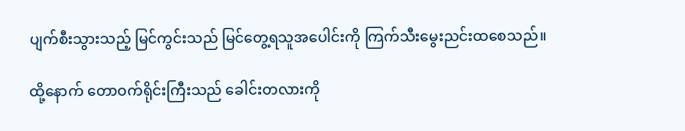ပျက်စီးသွားသည့် မြင်ကွင်းသည် မြင်တွေ့ရသူအပေါင်းကို ကြက်သီးမွေးညင်းထစေသည်။

ထို့နောက် တောဝက်ရိုင်းကြီးသည် ခေါင်းတလားကို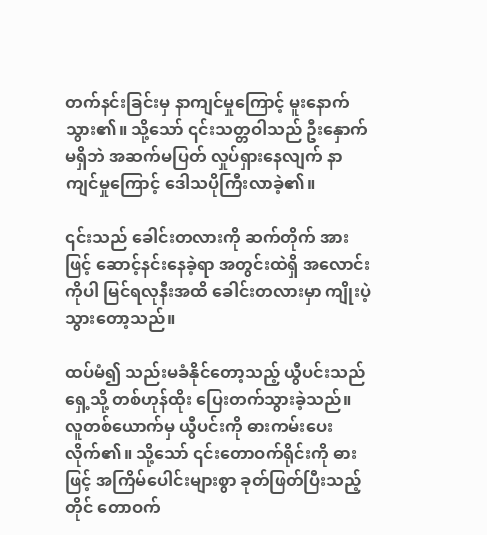တက်နင်းခြင်းမှ နာကျင်မှုကြောင့် မူးနောက်သွား၏။ သို့သော် ၎င်းသတ္တဝါသည် ဦးနှောက်မရှိဘဲ အဆက်မပြတ် လှုပ်ရှားနေလျက် နာကျင်မှုကြောင့် ဒေါသပိုကြီးလာခဲ့၏။

၎င်းသည် ခေါင်းတလားကို ဆက်တိုက် အားဖြင့် ဆောင့်နင်းနေခဲ့ရာ အတွင်းထဲရှိ အလောင်းကိုပါ မြင်ရလုနီးအထိ ခေါင်းတလားမှာ ကျိုးပဲ့သွားတော့သည်။

ထပ်မံ၍ သည်းမခံနိုင်တော့သည့် ယွီပင်းသည် ရှေ့သို့ တစ်ဟုန်ထိုး ပြေးတက်သွားခဲ့သည်။ လူတစ်ယောက်မှ ယွီပင်းကို ဓားကမ်းပေးလိုက်၏။ သို့သော် ၎င်းတောဝက်ရိုင်းကို ဓားဖြင့် အကြိမ်ပေါင်းများစွာ ခုတ်ဖြတ်ပြီးသည့်တိုင် တောဝက်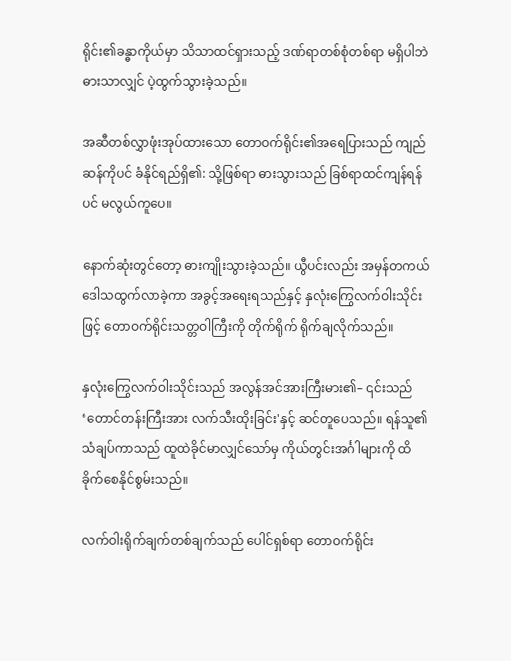ရိုင်း၏ခန္ဓာကိုယ်မှာ သိသာထင်ရှားသည့် ဒဏ်ရာတစ်စုံတစ်ရာ မရှိပါဘဲ ဓားသာလျှင် ပဲ့ထွက်သွားခဲ့သည်။

အဆီတစ်လွှာဖုံးအုပ်ထားသော တောဝက်ရိုင်း၏အရေပြားသည် ကျည်ဆန်ကိုပင် ခံနိုင်ရည်ရှိ၏: သို့ဖြစ်ရာ ဓားသွားသည် ခြစ်ရာထင်ကျန်ရန်ပင် မလွယ်ကူပေ။

နောက်ဆုံးတွင်‌တော့ ဓားကျိုးသွားခဲ့သည်။ ယွီပင်းလည်း အမှန်တကယ် ဒေါသထွက်လာခဲ့ကာ အခွင့်အရေးရသည်နှင့် နှလုံးကြွေလက်ဝါးသိုင်းဖြင့် တောဝက်ရိုင်းသတ္တဝါကြီးကို တိုက်ရိုက် ရိုက်ချလိုက်သည်။

နှလုံးကြွေလက်ဝါးသိုင်းသည် အလွန်အင်အားကြီးမား၏– ၎င်းသည် ‘တောင်တန်းကြီးအား လက်သီးထိုးခြင်း'နှင့် ဆင်တူပေသည်။ ရန်သူ၏သံချပ်ကာသည် ထူထဲခိုင်မာလျှင်သော်မှ ကိုယ်တွင်းအင်္ဂါများကို ထိခိုက်စေနိုင်စွမ်းသည်။

လက်ဝါးရိုက်ချက်တစ်ချက်သည် ပေါင်ရှစ်ရာ တောဝက်ရိုင်း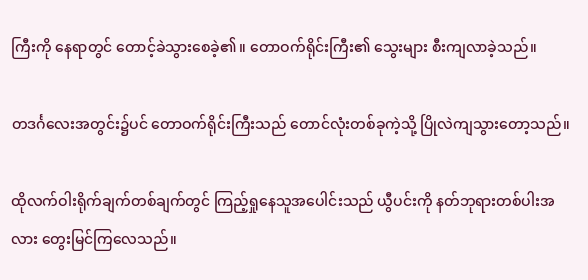ကြီးကို နေရာတွင် တောင့်ခဲသွားစေခဲ့၏။ တောဝက်ရိုင်းကြီး၏ သွေးများ စီးကျလာခဲ့သည်။

တဒင်္ဂလေးအတွင်း၌ပင် တောဝက်ရိုင်းကြီးသည် တောင်လုံးတစ်ခုကဲ့သို့ ပြိုလဲကျသွားတော့သည်။

ထိုလက်ဝါးရိုက်ချက်တစ်ချက်တွင် ကြည့်ရှုနေသူအပေါင်းသည် ယွီပင်းကို နတ်ဘုရားတစ်ပါးအလား တွေးမြင်ကြလေသည်။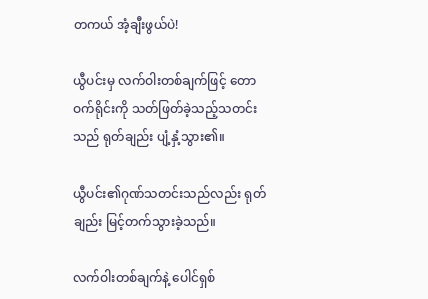တကယ် အံ့ချီးဖွယ်ပဲ!

ယွီပင်းမှ လက်ဝါးတစ်ချက်ဖြင့် တောဝက်ရိုင်းကို သတ်ဖြတ်ခဲ့သည့်သတင်းသည် ရုတ်ချည်း ပျံ့နှံ့သွား၏။

ယွီပင်း၏ဂုဏ်သတင်းသည်လည်း ရုတ်ချည်း မြင့်တက်သွားခဲ့သည်။

လက်ဝါးတစ်ချက်နဲ့ ပေါင်ရှစ်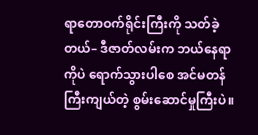ရာတောဝက်ရိုင်းကြီးကို သတ်ခဲ့တယ်– ဒီဇာတ်လမ်းက ဘယ်နေရာကိုပဲ ရောက်သွားပါစေ အင်မတန်ကြီးကျယ်တဲ့ စွမ်းဆောင်မှုကြီးပဲ။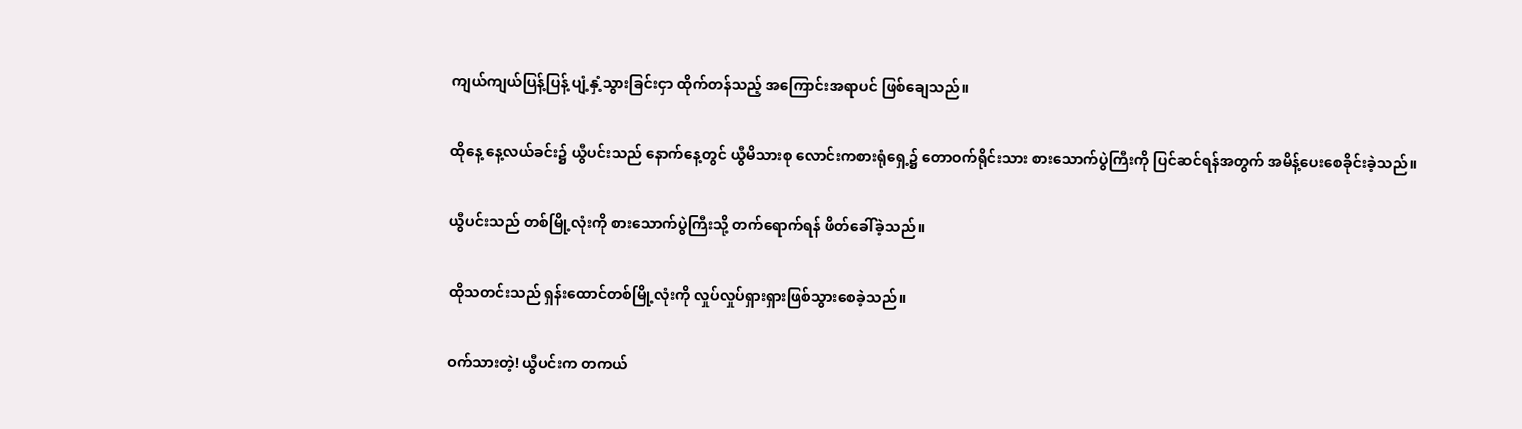ကျယ်ကျယ်ပြန့်ပြန့် ပျံ့နှံ့သွားခြင်းငှာ ထိုက်တန်သည့် အကြောင်းအရာပင် ဖြစ်ချေသည်။

ထိုနေ့ နေ့လယ်ခင်း၌ ယွီပင်းသည် နောက်နေ့တွင် ယွီမိသားစု လောင်းကစားရုံရှေ့၌ တောဝက်ရိုင်းသား စားသောက်ပွဲကြီးကို ပြင်ဆင်ရန်အတွက် အမိန့်ပေးစေခိုင်းခဲ့သည်။

ယွီပင်းသည် တစ်မြို့လုံးကို စားသောက်ပွဲကြီးသို့ တက်ရောက်ရန် ဖိတ်ခေါ်ခဲ့သည်။

ထိုသတင်းသည် ရှန်းထောင်တစ်မြို့လုံးကို လှုပ်လှုပ်ရှားရှားဖြစ်သွားစေခဲ့သည်။

ဝက်သားတဲ့! ယွီပင်းက တကယ်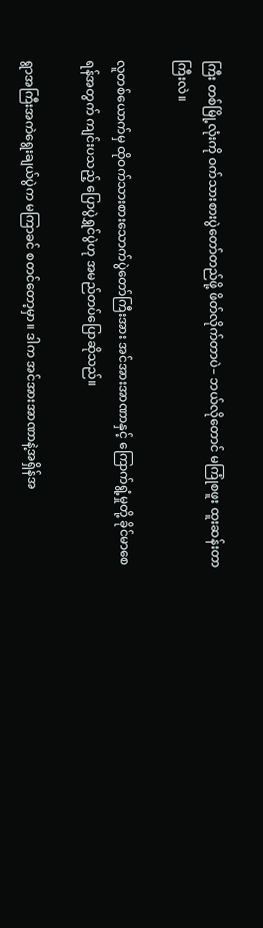ကြီး တစ်မြို့လုံးကို ဝက်သားစားပွဲတော်တည်ဖို့ ဖိတ်လိုက်တာပဲ– ဘယ်လိုတောင် မကြုံစဖူး ထူးဆန်းတာကြီးလဲ။

လူတစ်ယောက်မှ ထိုဝက်သားစားသောက်ပွဲတော်ကြီးအား အင်အားအာဏာနှင့် ကြောက်ရွံ့မှုတို့ ခိုင်မာစေရန်အတွက် ကျင်းပသည့် ပြောပွဲရွှင်ပွဲဟု အမည်တပ်ပြောဆိုသည်။

ရွာအကြီးအကဲ‌‌ရွေးချယ်ပွဲက မကြာခင် စတင်တော့မှာ။ ဒါက အင်အားအာဏာနဲ့အရှိန်အ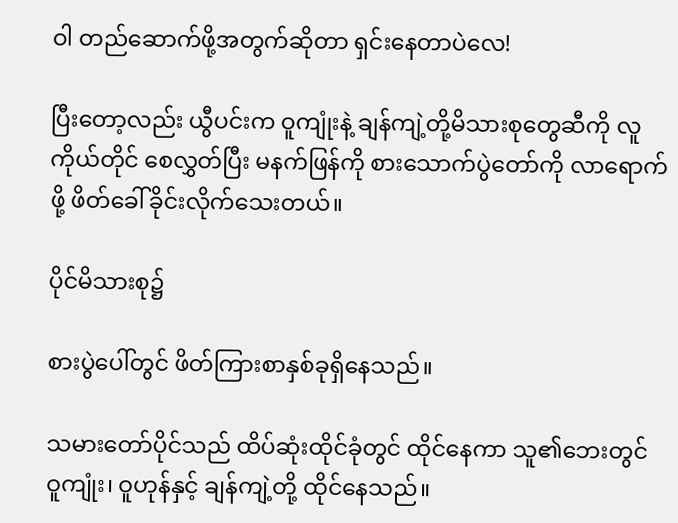ဝါ တည်ဆောက်ဖို့အတွက်ဆိုတာ ရှင်းနေတာပဲလေ!

ပြီးတော့လည်း ယွီပင်းက ဝူကျုံးနဲ့ ချန်ကျဲ့တို့မိသားစုတွေဆီကို လူကိုယ်တိုင် စေလွှတ်ပြီး မနက်ဖြန်ကို စားသောက်ပွဲတော်ကို လာရောက်ဖို့ ဖိတ်ခေါ်ခိုင်းလိုက်သေးတယ်။

ပိုင်မိသားစု၌

စားပွဲပေါ်တွင် ဖိတ်ကြားစာနှစ်ခုရှိနေသည်။

သမားတော်ပိုင်သည် ထိပ်ဆုံးထိုင်ခုံ‌တွင် ထိုင်နေကာ သူ၏ဘေးတွင် ဝူကျုံး၊ ဝူဟုန်နှင့် ချန်ကျဲ့တို့ ထိုင်နေသည်။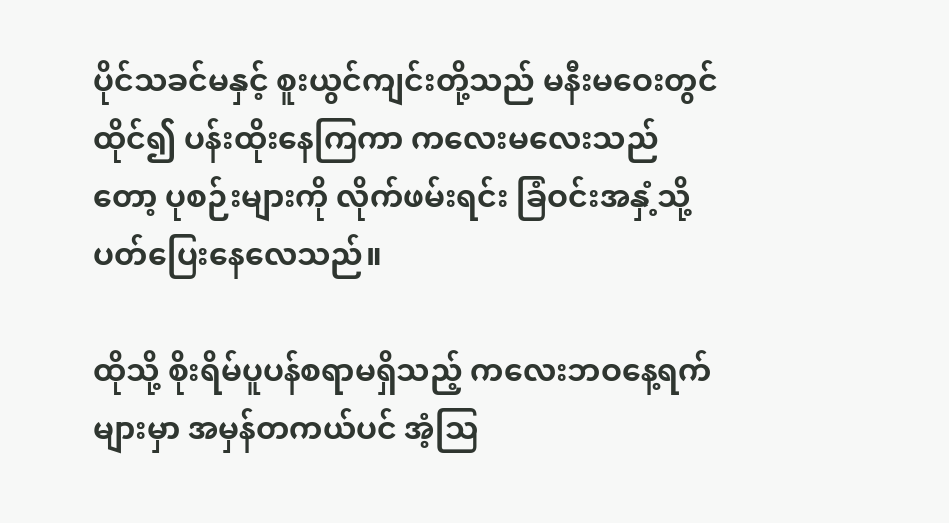ပိုင်သခင်မနှင့် စူးယွင်ကျင်းတို့သည် မနီးမဝေးတွင်ထိုင်၍ ပန်းထိုးနေကြကာ ကလေးမလေးသည်တော့ ပုစဉ်းများကို လိုက်ဖမ်းရင်း ခြံဝင်းအနှံ့သို့ ပတ်ပြေးနေလေသည်။

ထိုသို့ စိုးရိမ်ပူပန်စရာမရှိသည့် ကလေးဘဝနေ့ရက်များမှာ အမှန်တကယ်ပင် အံ့ဩ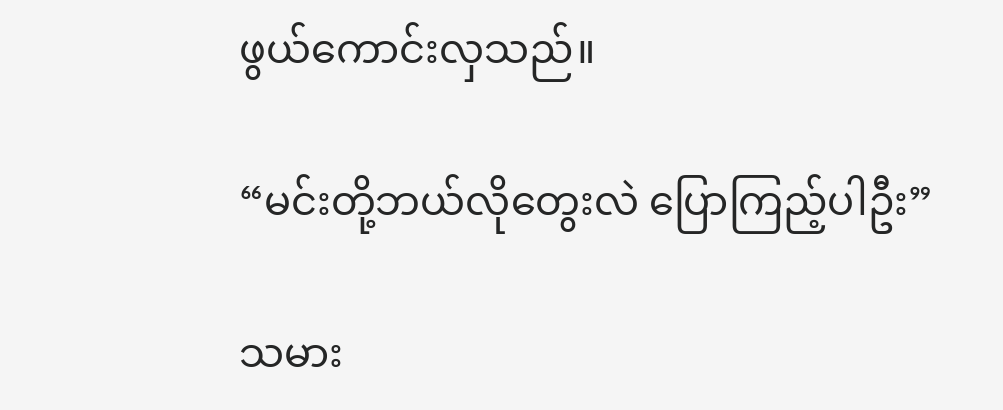ဖွယ်ကောင်းလှသည်။

“မင်းတို့ဘယ်လိုတွေးလဲ‌ ပြောကြည့်ပါဦး”

သမား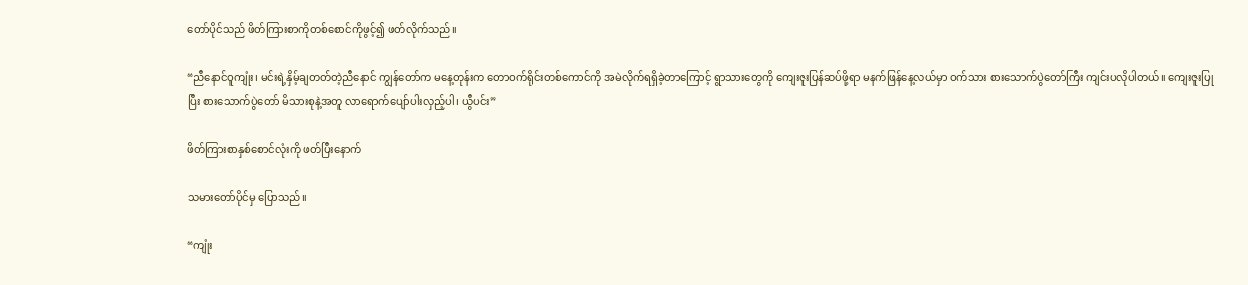တော်ပိုင်သည် ဖိတ်ကြားစာကိုတစ်စောင်ကိုဖွင့်၍ ဖတ်လိုက်သည်။

“ညီနောင်ဝူကျုံး၊ မင်းရဲ့နှိမ့်ချတတ်တဲ့ညီနောင် ကျွန်တော်က မနေ့တုန်းက တောဝက်ရိုင်းတစ်ကောင်ကို အမဲလိုက်ရရှိခဲ့တာကြောင့် ရွာသားတွေကို ကျေးဇူးပြန်ဆပ်ဖို့ရာ မနက်ဖြန်နေ့လယ်မှာ ဝက်သား စားသောက်ပွဲတော်ကြီး ကျင်းပလိုပါတယ်။ ကျေးဇူးပြုပြီး စားသောက်ပွဲတော် မိသားစုနဲ့အတူ လာရောက်ပျော်ပါးလှည့်ပါ၊ ယွီပင်း”

ဖိတ်ကြားစာနှစ်စောင်လုံးကို ဖတ်ပြီးနောက်

သမားတော်ပိုင်မှ ပြောသည်။

“ကျုံး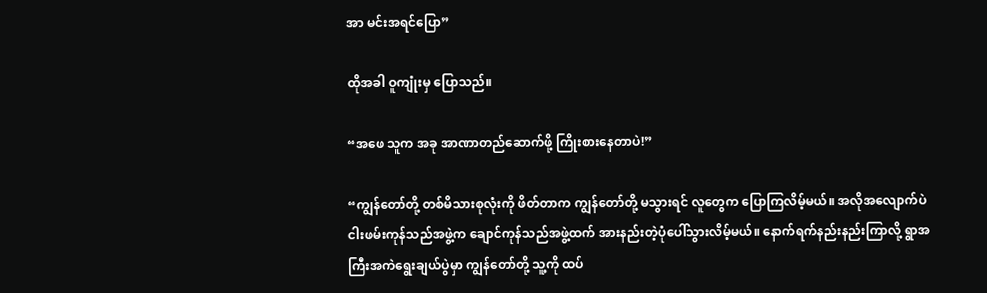အာ မင်းအရင်ပြော”

ထိုအခါ ဝူကျုံးမှ ပြောသည်။

“အဖေ သူက အခု အာဏာတည်ဆောက်ဖို့ ကြိုးစားနေတာပဲ!”

“ကျွန်တော်တို့ တစ်မိသားစုလုံးကို ဖိတ်တာက ကျွန်တော်တို့ မသွားရင် လူတွေက ပြောကြလိမ့်မယ်။ အလိုအလျောက်ပဲ ငါးဖမ်းကုန်သည်အဖွဲ့က ချောင်ကုန်သည်အဖွဲ့ထက် အားနည်းတဲ့ပုံပေါ်သွားလိမ့်မယ်။ နောက်ရက်နည်းနည်းကြာလို့ ရွာအကြီးအကဲရွေးချယ်ပွဲမှာ ကျွန်တော်တို့ သူ့ကို ထပ်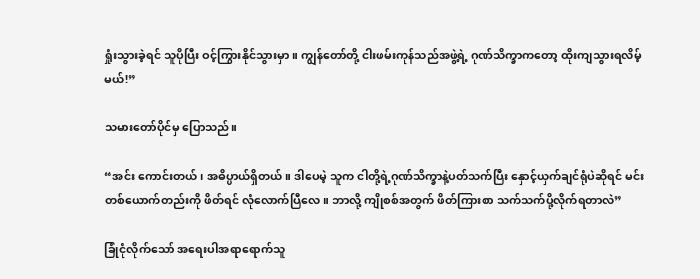ရှုံးသွားခဲ့ရင် သူပိုပြီး ဝင့်ကြွားနိုင်သွားမှာ။ ကျွန်တော်တို့ ငါးဖမ်းကုန်သည်အဖွဲ့ရဲ့ ဂုဏ်သိက္ခာကတော့ ထိုးကျသွားရလိမ့်မယ်!”

သမားတော်ပိုင်မှ ပြောသည်။

“အင်း ကောင်းတယ်၊ အဓိပ္ပာယ်ရှိတယ်။ ဒါပေမဲ့ သူက ငါတို့ရဲ့ဂုဏ်သိက္ခာနဲ့ပတ်သက်ပြီး နှောင့်ယှက်ချင်ရုံပဲဆိုရင် မင်းတစ်ယောက်တည်းကို ဖိတ်ရင် လုံလောက်ပြီလေ။ ဘာလို့ ကျိုစစ်အတွက် ဖိတ်ကြားစာ သက်သက်ပို့လိုက်ရတာလဲ”

ခြုံငုံလိုက်သော် အရေးပါအရာရောက်သူ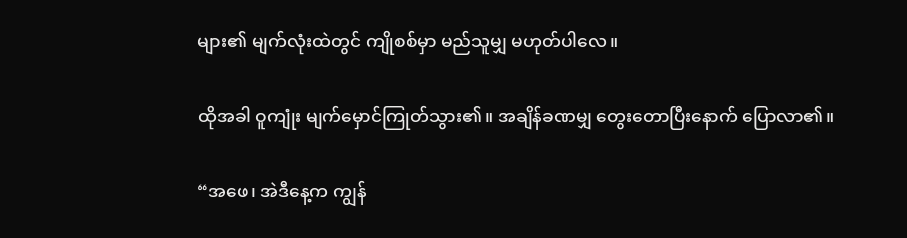များ၏ မျက်လုံးထဲတွင် ကျိုစစ်မှာ မည်သူမျှ မဟုတ်ပါလေ။

ထိုအခါ ဝူကျုံး မျက်မှောင်ကြုတ်သွား၏။ အချိန်ခဏမျှ တွေးတောပြီးနောက် ပြောလာ၏။

“အဖေ၊ အဲဒီနေ့က ကျွန်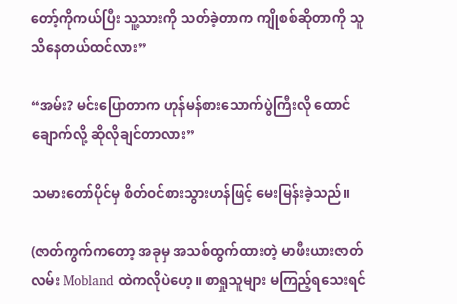တော့်ကိုကယ်ပြီး သူ့သားကို သတ်ခဲ့တာက ကျိုစစ်ဆိုတာကို သူသိနေတယ်ထင်လား”

“အမ်း? မင်းပြောတာက ဟုန်မန်စားသောက်ပွဲကြီးလို ထောင်ချောက်လို့ ဆိုလိုချင်တာလား”

သမားတော်ပိုင်မှ စိတ်ဝင်စားသွားဟန်ဖြင့် မေးမြန်းခဲ့သည်။

(ဇာတ်ကွက်ကတော့ အခုမှ အသစ်ထွက်ထားတဲ့ မာဖီးယားဇာတ်လမ်း Mobland ထဲကလိုပဲဟေ့။ စာရှုသူများ မကြည့်ရသေးရင်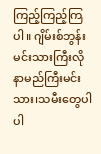ကြည့်ကြည့်ကြပါ။ ဂျိမ်းစ်ဘွန်းမင်းသားကြီးလို နာမည်ကြီးမင်းသား၊သမီးတွေပါ ပါ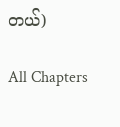တယ်)

All Chapters